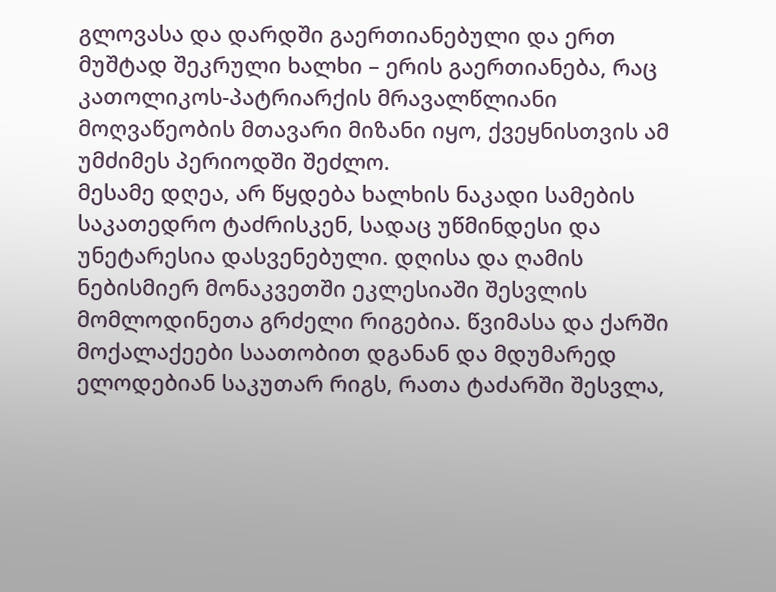გლოვასა და დარდში გაერთიანებული და ერთ მუშტად შეკრული ხალხი – ერის გაერთიანება, რაც კათოლიკოს-პატრიარქის მრავალწლიანი მოღვაწეობის მთავარი მიზანი იყო, ქვეყნისთვის ამ უმძიმეს პერიოდში შეძლო.
მესამე დღეა, არ წყდება ხალხის ნაკადი სამების საკათედრო ტაძრისკენ, სადაც უწმინდესი და უნეტარესია დასვენებული. დღისა და ღამის ნებისმიერ მონაკვეთში ეკლესიაში შესვლის მომლოდინეთა გრძელი რიგებია. წვიმასა და ქარში მოქალაქეები საათობით დგანან და მდუმარედ ელოდებიან საკუთარ რიგს, რათა ტაძარში შესვლა,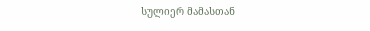სულიერ მამასთან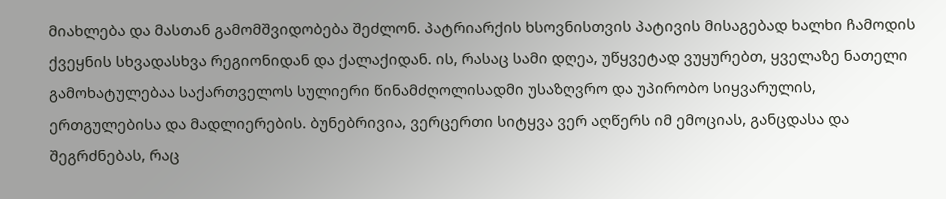მიახლება და მასთან გამომშვიდობება შეძლონ. პატრიარქის ხსოვნისთვის პატივის მისაგებად ხალხი ჩამოდის ქვეყნის სხვადასხვა რეგიონიდან და ქალაქიდან. ის, რასაც სამი დღეა, უწყვეტად ვუყურებთ, ყველაზე ნათელი გამოხატულებაა საქართველოს სულიერი წინამძღოლისადმი უსაზღვრო და უპირობო სიყვარულის, ერთგულებისა და მადლიერების. ბუნებრივია, ვერცერთი სიტყვა ვერ აღწერს იმ ემოციას, განცდასა და შეგრძნებას, რაც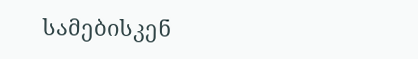სამებისკენ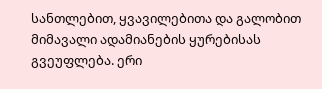სანთლებით, ყვავილებითა და გალობით მიმავალი ადამიანების ყურებისას გვეუფლება. ერი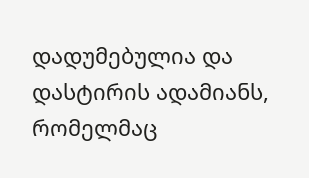დადუმებულია და დასტირის ადამიანს, რომელმაც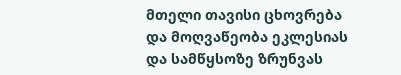მთელი თავისი ცხოვრება და მოღვაწეობა ეკლესიას და სამწყსოზე ზრუნვას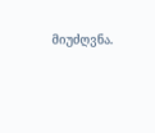მიუძღვნა.